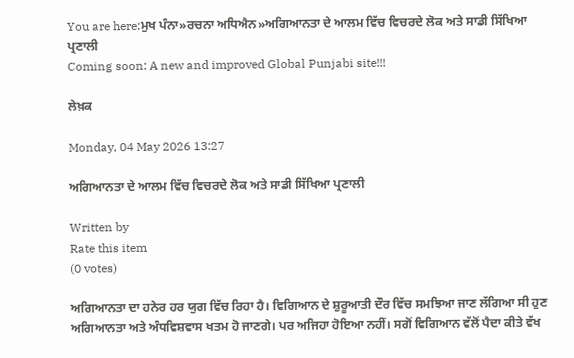You are here:ਮੁਖ ਪੰਨਾ»ਰਚਨਾ ਅਧਿਐਨ»ਅਗਿਆਨਤਾ ਦੇ ਆਲਮ ਵਿੱਚ ਵਿਚਰਦੇ ਲੋਕ ਅਤੇ ਸਾਡੀ ਸਿੱਖਿਆ ਪ੍ਰਣਾਲੀ
Coming soon: A new and improved Global Punjabi site!!!

ਲੇਖ਼ਕ

Monday, 04 May 2026 13:27

ਅਗਿਆਨਤਾ ਦੇ ਆਲਮ ਵਿੱਚ ਵਿਚਰਦੇ ਲੋਕ ਅਤੇ ਸਾਡੀ ਸਿੱਖਿਆ ਪ੍ਰਣਾਲੀ

Written by
Rate this item
(0 votes)

ਅਗਿਆਨਤਾ ਦਾ ਹਨੇਰ ਹਰ ਯੁਗ ਵਿੱਚ ਰਿਹਾ ਹੈ। ਵਿਗਿਆਨ ਦੇ ਸ਼ੁਰੂਆਤੀ ਦੌਰ ਵਿੱਚ ਸਮਝਿਆ ਜਾਣ ਲੱਗਿਆ ਸੀ ਹੁਣ ਅਗਿਆਨਤਾ ਅਤੇ ਅੰਧਵਿਸ਼ਵਾਸ ਖਤਮ ਹੋ ਜਾਣਗੇ। ਪਰ ਅਜਿਹਾ ਹੋਇਆ ਨਹੀਂ। ਸਗੋਂ ਵਿਗਿਆਨ ਵੱਲੋਂ ਪੈਦਾ ਕੀਤੇ ਵੱਖ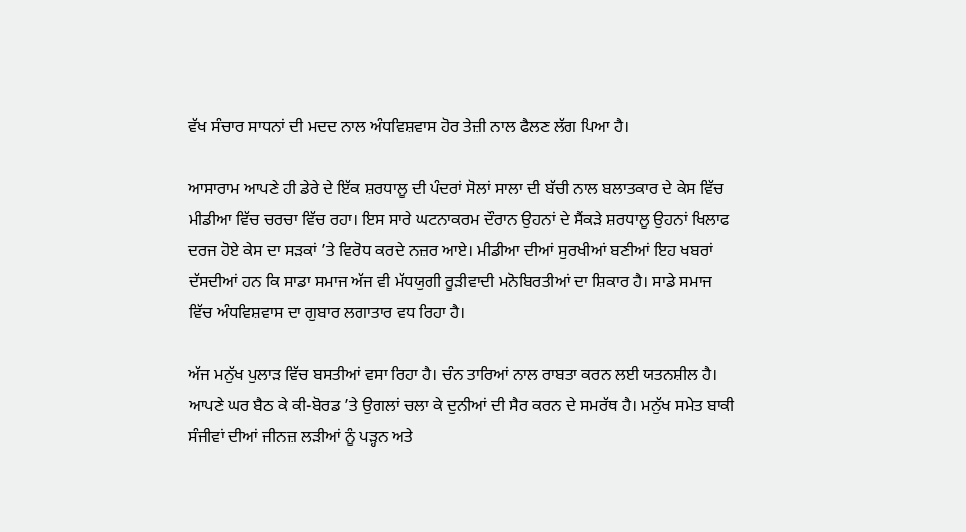ਵੱਖ ਸੰਚਾਰ ਸਾਧਨਾਂ ਦੀ ਮਦਦ ਨਾਲ ਅੰਧਵਿਸ਼ਵਾਸ ਹੋਰ ਤੇਜ਼ੀ ਨਾਲ ਫੈਲਣ ਲੱਗ ਪਿਆ ਹੈ।

ਆਸਾਰਾਮ ਆਪਣੇ ਹੀ ਡੇਰੇ ਦੇ ਇੱਕ ਸ਼ਰਧਾਲੂ ਦੀ ਪੰਦਰਾਂ ਸੋਲਾਂ ਸਾਲਾ ਦੀ ਬੱਚੀ ਨਾਲ ਬਲਾਤਕਾਰ ਦੇ ਕੇਸ ਵਿੱਚ ਮੀਡੀਆ ਵਿੱਚ ਚਰਚਾ ਵਿੱਚ ਰਹਾ। ਇਸ ਸਾਰੇ ਘਟਨਾਕਰਮ ਦੌਰਾਨ ਉਹਨਾਂ ਦੇ ਸੈਂਕੜੇ ਸ਼ਰਧਾਲੂ ਉਹਨਾਂ ਖਿਲਾਫ ਦਰਜ ਹੋਏ ਕੇਸ ਦਾ ਸੜਕਾਂ ’ਤੇ ਵਿਰੋਧ ਕਰਦੇ ਨਜ਼ਰ ਆਏ। ਮੀਡੀਆ ਦੀਆਂ ਸੁਰਖੀਆਂ ਬਣੀਆਂ ਇਹ ਖਬਰਾਂ ਦੱਸਦੀਆਂ ਹਨ ਕਿ ਸਾਡਾ ਸਮਾਜ ਅੱਜ ਵੀ ਮੱਧਯੁਗੀ ਰੂੜੀਵਾਦੀ ਮਨੋਬਿਰਤੀਆਂ ਦਾ ਸ਼ਿਕਾਰ ਹੈ। ਸਾਡੇ ਸਮਾਜ ਵਿੱਚ ਅੰਧਵਿਸ਼ਵਾਸ ਦਾ ਗੁਬਾਰ ਲਗਾਤਾਰ ਵਧ ਰਿਹਾ ਹੈ।

ਅੱਜ ਮਨੁੱਖ ਪੁਲਾੜ ਵਿੱਚ ਬਸਤੀਆਂ ਵਸਾ ਰਿਹਾ ਹੈ। ਚੰਨ ਤਾਰਿਆਂ ਨਾਲ ਰਾਬਤਾ ਕਰਨ ਲਈ ਯਤਨਸ਼ੀਲ ਹੈ। ਆਪਣੇ ਘਰ ਬੈਠ ਕੇ ਕੀ-ਬੋਰਡ ’ਤੇ ਉਗਲਾਂ ਚਲਾ ਕੇ ਦੁਨੀਆਂ ਦੀ ਸੈਰ ਕਰਨ ਦੇ ਸਮਰੱਥ ਹੈ। ਮਨੁੱਖ ਸਮੇਤ ਬਾਕੀ ਸੰਜੀਵਾਂ ਦੀਆਂ ਜੀਨਜ਼ ਲੜੀਆਂ ਨੂੰ ਪੜ੍ਹਨ ਅਤੇ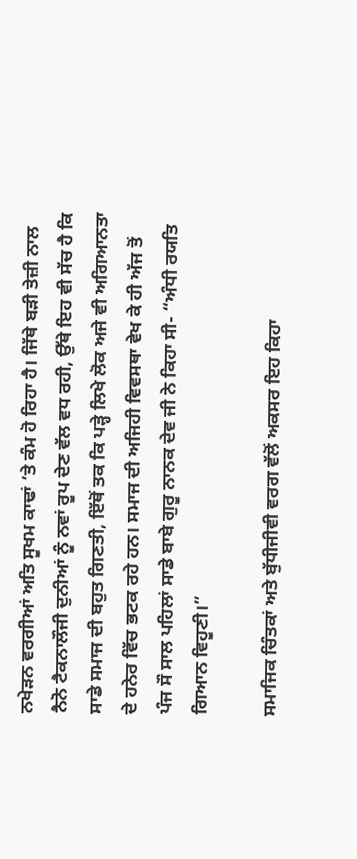ਨਖੇੜਨ ਵਰਗੀਆਂ ਅਤਿ ਸੂਖਮ ਕਾਢਾਂ ’ਤੇ ਕੰਮ ਹੋ ਰਿਹਾ ਹੈ। ਜਿੱਥੇ ਬੜੀ ਤੇਜ਼ੀ ਨਾਲ ਨੈਨੋ ਟੈਕਨਾਲੌਜੀ ਦੁਨੀਆਂ ਨੂੰ ਨਵਾਂ ਰੂਪ ਦੇਣ ਵੱਲ ਵਧ ਰਹੀ, ਉੱਥੇ ਇਹ ਵੀ ਸੱਚ ਹੈ ਕਿ ਸਾਡੇ ਸਮਾਜ ਦੀ ਬਹੁਤ ਗਿਣਤੀ, ਇੱਥੋਂ ਤਕ ਕਿ ਪੜ੍ਹੇ ਲਿਖੇ ਲੋਕ ਅਜੇ ਵੀ ਅਗਿਆਨਤਾ ਦੇ ਹਨੇਰ ਵਿੱਚ ਭਟਕ ਰਹੇ ਹਨ। ਸਮਾਜ ਦੀ ਅਜਿਹੀ ਵਿਵਸਥਾ ਵੇਖ ਕੇ ਹੀ ਅੱਜ ਤੋਂ ਪੰਜ ਸੌ ਸਾਲ ਪਹਿਲਾਂ ਸਾਡੇ ਬਾਬੇ ਗੁਰੂ ਨਾਨਕ ਦੇਵ ਜੀ ਨੇ ਕਿਹਾ ਸੀ- “ਅੰਧੀ ਰਯਤਿ ਗਿਆਨ ਵਿਹੂਣੀ।”

ਸਮਾਜਿਕ ਚਿੰਤਕਾਂ ਅਤੇ ਬੁੱਧੀਜੀਵੀ ਵਰਗ ਵੱਲੋਂ ਅਕਸਰ ਇਹ ਕਿਹਾ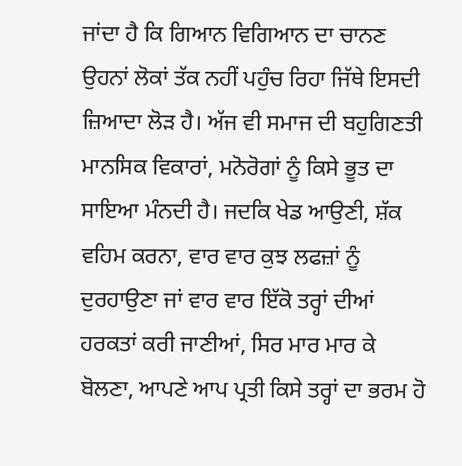ਜਾਂਦਾ ਹੈ ਕਿ ਗਿਆਨ ਵਿਗਿਆਨ ਦਾ ਚਾਨਣ ਉਹਨਾਂ ਲੋਕਾਂ ਤੱਕ ਨਹੀਂ ਪਹੁੰਚ ਰਿਹਾ ਜਿੱਥੇ ਇਸਦੀ ਜ਼ਿਆਦਾ ਲੋੜ ਹੈ। ਅੱਜ ਵੀ ਸਮਾਜ ਦੀ ਬਹੁਗਿਣਤੀ ਮਾਨਸਿਕ ਵਿਕਾਰਾਂ, ਮਨੋਰੋਗਾਂ ਨੂੰ ਕਿਸੇ ਭੂਤ ਦਾ ਸਾਇਆ ਮੰਨਦੀ ਹੈ। ਜਦਕਿ ਖੇਡ ਆਉਣੀ, ਸ਼ੱਕ ਵਹਿਮ ਕਰਨਾ, ਵਾਰ ਵਾਰ ਕੁਝ ਲਫਜ਼ਾਂ ਨੂੰ ਦੁਰਹਾਉਣਾ ਜਾਂ ਵਾਰ ਵਾਰ ਇੱਕੋ ਤਰ੍ਹਾਂ ਦੀਆਂ ਹਰਕਤਾਂ ਕਰੀ ਜਾਣੀਆਂ, ਸਿਰ ਮਾਰ ਮਾਰ ਕੇ ਬੋਲਣਾ, ਆਪਣੇ ਆਪ ਪ੍ਰਤੀ ਕਿਸੇ ਤਰ੍ਹਾਂ ਦਾ ਭਰਮ ਹੋ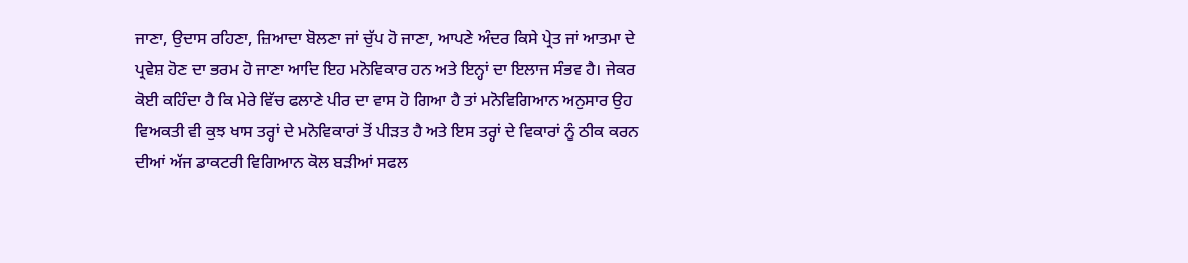ਜਾਣਾ, ਉਦਾਸ ਰਹਿਣਾ, ਜ਼ਿਆਦਾ ਬੋਲਣਾ ਜਾਂ ਚੁੱਪ ਹੋ ਜਾਣਾ, ਆਪਣੇ ਅੰਦਰ ਕਿਸੇ ਪ੍ਰੇਤ ਜਾਂ ਆਤਮਾ ਦੇ ਪ੍ਰਵੇਸ਼ ਹੋਣ ਦਾ ਭਰਮ ਹੋ ਜਾਣਾ ਆਦਿ ਇਹ ਮਨੋਵਿਕਾਰ ਹਨ ਅਤੇ ਇਨ੍ਹਾਂ ਦਾ ਇਲਾਜ ਸੰਭਵ ਹੈ। ਜੇਕਰ ਕੋਈ ਕਹਿੰਦਾ ਹੈ ਕਿ ਮੇਰੇ ਵਿੱਚ ਫਲਾਣੇ ਪੀਰ ਦਾ ਵਾਸ ਹੋ ਗਿਆ ਹੈ ਤਾਂ ਮਨੋਵਿਗਿਆਨ ਅਨੁਸਾਰ ਉਹ ਵਿਅਕਤੀ ਵੀ ਕੁਝ ਖਾਸ ਤਰ੍ਹਾਂ ਦੇ ਮਨੋਵਿਕਾਰਾਂ ਤੋਂ ਪੀੜਤ ਹੈ ਅਤੇ ਇਸ ਤਰ੍ਹਾਂ ਦੇ ਵਿਕਾਰਾਂ ਨੂੰ ਠੀਕ ਕਰਨ ਦੀਆਂ ਅੱਜ ਡਾਕਟਰੀ ਵਿਗਿਆਨ ਕੋਲ ਬੜੀਆਂ ਸਫਲ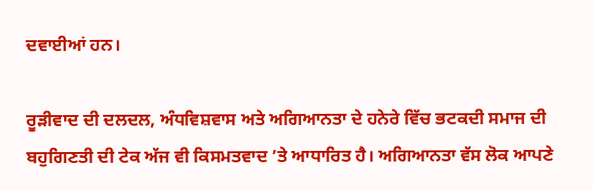ਦਵਾਈਆਂ ਹਨ।

ਰੂੜੀਵਾਦ ਦੀ ਦਲਦਲ, ਅੰਧਵਿਸ਼ਵਾਸ ਅਤੇ ਅਗਿਆਨਤਾ ਦੇ ਹਨੇਰੇ ਵਿੱਚ ਭਟਕਦੀ ਸਮਾਜ ਦੀ ਬਹੁਗਿਣਤੀ ਦੀ ਟੇਕ ਅੱਜ ਵੀ ਕਿਸਮਤਵਾਦ ’ਤੇ ਆਧਾਰਿਤ ਹੈ। ਅਗਿਆਨਤਾ ਵੱਸ ਲੋਕ ਆਪਣੇ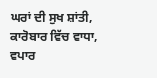ਘਰਾਂ ਦੀ ਸੁਖ ਸ਼ਾਂਤੀ, ਕਾਰੋਬਾਰ ਵਿੱਚ ਵਾਧਾ, ਵਪਾਰ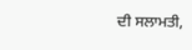ਦੀ ਸਲਾਮਤੀ,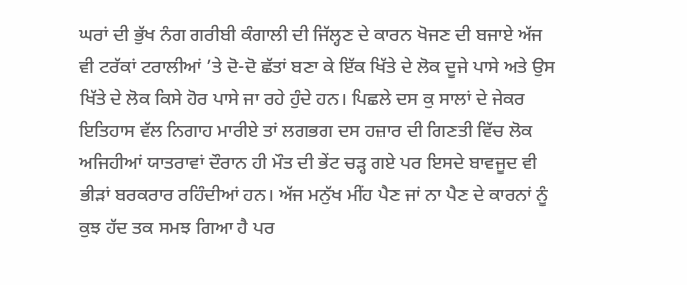ਘਰਾਂ ਦੀ ਭੁੱਖ ਨੰਗ ਗਰੀਬੀ ਕੰਗਾਲੀ ਦੀ ਜਿੱਲ੍ਹਣ ਦੇ ਕਾਰਨ ਖੋਜਣ ਦੀ ਬਜਾਏ ਅੱਜ ਵੀ ਟਰੱਕਾਂ ਟਰਾਲੀਆਂ ’ਤੇ ਦੋ-ਦੋ ਛੱਤਾਂ ਬਣਾ ਕੇ ਇੱਕ ਖਿੱਤੇ ਦੇ ਲੋਕ ਦੂਜੇ ਪਾਸੇ ਅਤੇ ਉਸ ਖਿੱਤੇ ਦੇ ਲੋਕ ਕਿਸੇ ਹੋਰ ਪਾਸੇ ਜਾ ਰਹੇ ਹੁੰਦੇ ਹਨ। ਪਿਛਲੇ ਦਸ ਕੁ ਸਾਲਾਂ ਦੇ ਜੇਕਰ ਇਤਿਹਾਸ ਵੱਲ ਨਿਗਾਹ ਮਾਰੀਏ ਤਾਂ ਲਗਭਗ ਦਸ ਹਜ਼ਾਰ ਦੀ ਗਿਣਤੀ ਵਿੱਚ ਲੋਕ ਅਜਿਹੀਆਂ ਯਾਤਰਾਵਾਂ ਦੌਰਾਨ ਹੀ ਮੌਤ ਦੀ ਭੇਂਟ ਚੜ੍ਹ ਗਏ ਪਰ ਇਸਦੇ ਬਾਵਜੂਦ ਵੀ ਭੀੜਾਂ ਬਰਕਰਾਰ ਰਹਿੰਦੀਆਂ ਹਨ। ਅੱਜ ਮਨੁੱਖ ਮੀਂਹ ਪੈਣ ਜਾਂ ਨਾ ਪੈਣ ਦੇ ਕਾਰਨਾਂ ਨੂੰ ਕੁਝ ਹੱਦ ਤਕ ਸਮਝ ਗਿਆ ਹੈ ਪਰ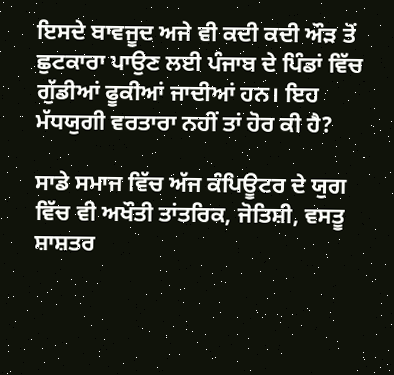ਇਸਦੇ ਬਾਵਜੂਦ ਅਜੇ ਵੀ ਕਦੀ ਕਦੀ ਔੜ ਤੋਂ ਛੁਟਕਾਰਾ ਪਾਉਣ ਲਈ ਪੰਜਾਬ ਦੇ ਪਿੰਡਾਂ ਵਿੱਚ ਗੁੱਡੀਆਂ ਫੂਕੀਆਂ ਜਾਦੀਆਂ ਹਨ। ਇਹ ਮੱਧਯੁਗੀ ਵਰਤਾਰਾ ਨਹੀਂ ਤਾਂ ਹੋਰ ਕੀ ਹੈ?

ਸਾਡੇ ਸਮਾਜ ਵਿੱਚ ਅੱਜ ਕੰਪਿਊਟਰ ਦੇ ਯੁਗ ਵਿੱਚ ਵੀ ਅਖੌਤੀ ਤਾਂਤਰਿਕ, ਜੋਤਿਸ਼ੀ, ਵਸਤੂ ਸ਼ਾਸ਼ਤਰ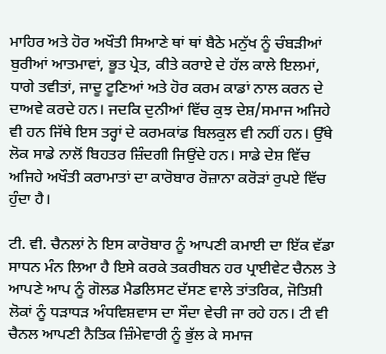ਮਾਹਿਰ ਅਤੇ ਹੋਰ ਅਖੌਤੀ ਸਿਆਣੇ ਥਾਂ ਥਾਂ ਬੈਠੇ ਮਨੁੱਖ ਨੂੰ ਚੰਬੜੀਆਂ ਬੁਰੀਆਂ ਆਤਮਾਵਾਂ, ਭੂਤ ਪ੍ਰੇਤ, ਕੀਤੇ ਕਰਾਏ ਦੇ ਹੱਲ ਕਾਲੇ ਇਲਮਾਂ, ਧਾਗੇ ਤਵੀਤਾਂ, ਜਾਦੂ ਟੂਣਿਆਂ ਅਤੇ ਹੋਰ ਕਰਮ ਕਾਡਾਂ ਨਾਲ ਕਰਨ ਦੇ ਦਾਅਵੇ ਕਰਦੇ ਹਨ। ਜਦਕਿ ਦੁਨੀਆਂ ਵਿੱਚ ਕੁਝ ਦੇਸ਼/ਸਮਾਜ ਅਜਿਹੇ ਵੀ ਹਨ ਜਿੱਥੇ ਇਸ ਤਰ੍ਹਾਂ ਦੇ ਕਰਮਕਾਂਡ ਬਿਲਕੁਲ ਵੀ ਨਹੀਂ ਹਨ। ਉੱਥੇ ਲੋਕ ਸਾਡੇ ਨਾਲੋਂ ਬਿਹਤਰ ਜ਼ਿੰਦਗੀ ਜਿਉਂਦੇ ਹਨ। ਸਾਡੇ ਦੇਸ਼ ਵਿੱਚ ਅਜਿਹੇ ਅਖੌਤੀ ਕਰਾਮਾਤਾਂ ਦਾ ਕਾਰੋਬਾਰ ਰੋਜ਼ਾਨਾ ਕਰੋੜਾਂ ਰੁਪਏ ਵਿੱਚ ਹੁੰਦਾ ਹੈ।

ਟੀ. ਵੀ. ਚੈਨਲਾਂ ਨੇ ਇਸ ਕਾਰੋਬਾਰ ਨੂੰ ਆਪਣੀ ਕਮਾਈ ਦਾ ਇੱਕ ਵੱਡਾ ਸਾਧਨ ਮੰਨ ਲਿਆ ਹੈ ਇਸੇ ਕਰਕੇ ਤਕਰੀਬਨ ਹਰ ਪ੍ਰਾਈਵੇਟ ਚੈਨਲ ਤੇ ਆਪਣੇ ਆਪ ਨੂੰ ਗੋਲਡ ਮੈਡਲਿਸਟ ਦੱਸਣ ਵਾਲੇ ਤਾਂਤਰਿਕ, ਜੋਤਿਸ਼ੀ ਲੋਕਾਂ ਨੂੰ ਧੜਾਧੜ ਅੰਧਵਿਸ਼ਵਾਸ ਦਾ ਸੌਦਾ ਵੇਚੀ ਜਾ ਰਹੇ ਹਨ। ਟੀ ਵੀ ਚੈਨਲ ਆਪਣੀ ਨੈਤਿਕ ਜ਼ਿੰਮੇਵਾਰੀ ਨੂੰ ਭੁੱਲ ਕੇ ਸਮਾਜ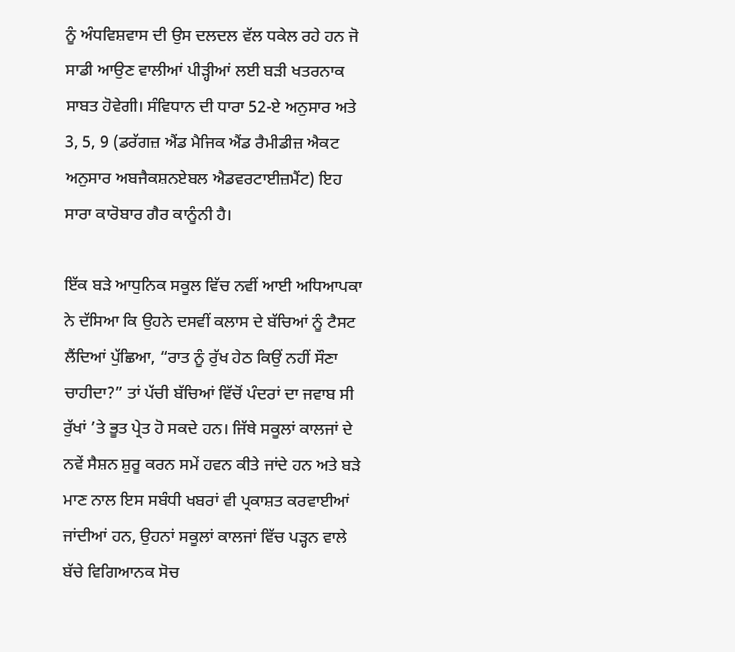ਨੂੰ ਅੰਧਵਿਸ਼ਵਾਸ ਦੀ ਉਸ ਦਲਦਲ ਵੱਲ ਧਕੇਲ ਰਹੇ ਹਨ ਜੋ ਸਾਡੀ ਆਉਣ ਵਾਲੀਆਂ ਪੀੜ੍ਹੀਆਂ ਲਈ ਬੜੀ ਖਤਰਨਾਕ ਸਾਬਤ ਹੋਵੇਗੀ। ਸੰਵਿਧਾਨ ਦੀ ਧਾਰਾ 52-ਏ ਅਨੁਸਾਰ ਅਤੇ 3, 5, 9 (ਡਰੱਗਜ਼ ਐਂਡ ਮੈਜਿਕ ਐਂਡ ਰੈਮੀਡੀਜ਼ ਐਕਟ ਅਨੁਸਾਰ ਅਬਜੈਕਸ਼ਨਏਬਲ ਐਡਵਰਟਾਈਜ਼ਮੈਂਟ) ਇਹ ਸਾਰਾ ਕਾਰੋਬਾਰ ਗੈਰ ਕਾਨੂੰਨੀ ਹੈ।

ਇੱਕ ਬੜੇ ਆਧੁਨਿਕ ਸਕੂਲ ਵਿੱਚ ਨਵੀਂ ਆਈ ਅਧਿਆਪਕਾ ਨੇ ਦੱਸਿਆ ਕਿ ਉਹਨੇ ਦਸਵੀਂ ਕਲਾਸ ਦੇ ਬੱਚਿਆਂ ਨੂੰ ਟੈਸਟ ਲੈਂਦਿਆਂ ਪੁੱਛਿਆ, “ਰਾਤ ਨੂੰ ਰੁੱਖ ਹੇਠ ਕਿਉਂ ਨਹੀਂ ਸੌਣਾ ਚਾਹੀਦਾ?” ਤਾਂ ਪੱਚੀ ਬੱਚਿਆਂ ਵਿੱਚੋਂ ਪੰਦਰਾਂ ਦਾ ਜਵਾਬ ਸੀ ਰੁੱਖਾਂ ’ਤੇ ਭੂਤ ਪ੍ਰੇਤ ਹੋ ਸਕਦੇ ਹਨ। ਜਿੱਥੇ ਸਕੂਲਾਂ ਕਾਲਜਾਂ ਦੇ ਨਵੇਂ ਸੈਸ਼ਨ ਸ਼ੁਰੂ ਕਰਨ ਸਮੇਂ ਹਵਨ ਕੀਤੇ ਜਾਂਦੇ ਹਨ ਅਤੇ ਬੜੇ ਮਾਣ ਨਾਲ ਇਸ ਸਬੰਧੀ ਖਬਰਾਂ ਵੀ ਪ੍ਰਕਾਸ਼ਤ ਕਰਵਾਈਆਂ ਜਾਂਦੀਆਂ ਹਨ, ਉਹਨਾਂ ਸਕੂਲਾਂ ਕਾਲਜਾਂ ਵਿੱਚ ਪੜ੍ਹਨ ਵਾਲੇ ਬੱਚੇ ਵਿਗਿਆਨਕ ਸੋਚ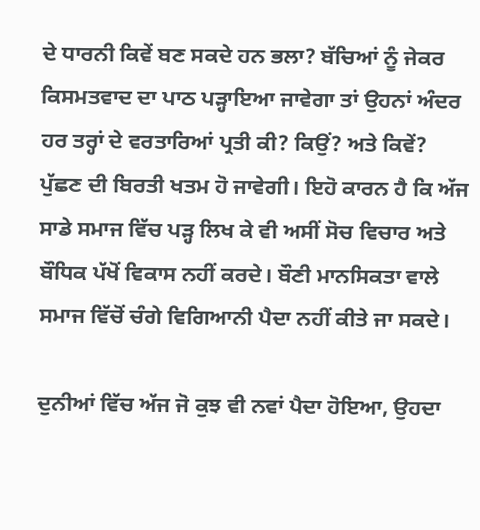ਦੇ ਧਾਰਨੀ ਕਿਵੇਂ ਬਣ ਸਕਦੇ ਹਨ ਭਲਾ? ਬੱਚਿਆਂ ਨੂੰ ਜੇਕਰ ਕਿਸਮਤਵਾਦ ਦਾ ਪਾਠ ਪੜ੍ਹਾਇਆ ਜਾਵੇਗਾ ਤਾਂ ਉਹਨਾਂ ਅੰਦਰ ਹਰ ਤਰ੍ਹਾਂ ਦੇ ਵਰਤਾਰਿਆਂ ਪ੍ਰਤੀ ਕੀ? ਕਿਉਂ? ਅਤੇ ਕਿਵੇਂ? ਪੁੱਛਣ ਦੀ ਬਿਰਤੀ ਖਤਮ ਹੋ ਜਾਵੇਗੀ। ਇਹੋ ਕਾਰਨ ਹੈ ਕਿ ਅੱਜ ਸਾਡੇ ਸਮਾਜ ਵਿੱਚ ਪੜ੍ਹ ਲਿਖ ਕੇ ਵੀ ਅਸੀਂ ਸੋਚ ਵਿਚਾਰ ਅਤੇ ਬੌਧਿਕ ਪੱਖੋਂ ਵਿਕਾਸ ਨਹੀਂ ਕਰਦੇ। ਬੌਣੀ ਮਾਨਸਿਕਤਾ ਵਾਲੇ ਸਮਾਜ ਵਿੱਚੋਂ ਚੰਗੇ ਵਿਗਿਆਨੀ ਪੈਦਾ ਨਹੀਂ ਕੀਤੇ ਜਾ ਸਕਦੇ।

ਦੁਨੀਆਂ ਵਿੱਚ ਅੱਜ ਜੋ ਕੁਝ ਵੀ ਨਵਾਂ ਪੈਦਾ ਹੋਇਆ, ਉਹਦਾ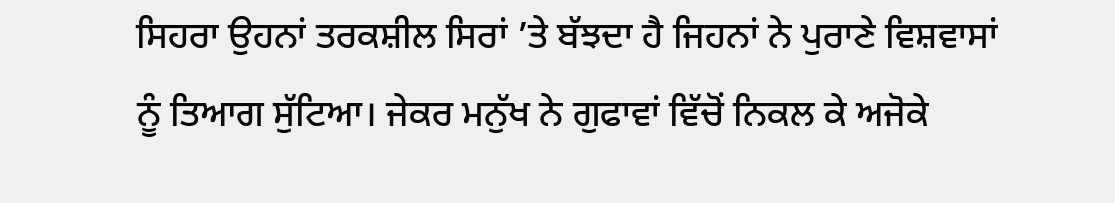ਸਿਹਰਾ ਉਹਨਾਂ ਤਰਕਸ਼ੀਲ ਸਿਰਾਂ ’ਤੇ ਬੱਝਦਾ ਹੈ ਜਿਹਨਾਂ ਨੇ ਪੁਰਾਣੇ ਵਿਸ਼ਵਾਸਾਂ ਨੂੰ ਤਿਆਗ ਸੁੱਟਿਆ। ਜੇਕਰ ਮਨੁੱਖ ਨੇ ਗੁਫਾਵਾਂ ਵਿੱਚੋਂ ਨਿਕਲ ਕੇ ਅਜੋਕੇ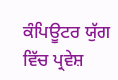ਕੰਪਿਊਟਰ ਯੁੱਗ ਵਿੱਚ ਪ੍ਰਵੇਸ਼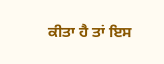ਕੀਤਾ ਹੈ ਤਾਂ ਇਸ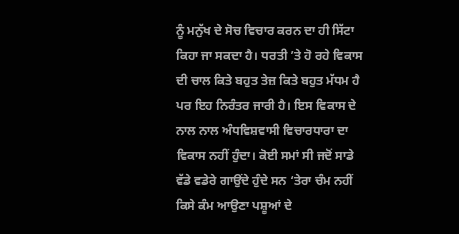ਨੂੰ ਮਨੁੱਖ ਦੇ ਸੋਚ ਵਿਚਾਰ ਕਰਨ ਦਾ ਹੀ ਸਿੱਟਾ ਕਿਹਾ ਜਾ ਸਕਦਾ ਹੈ। ਧਰਤੀ ’ਤੇ ਹੋ ਰਹੇ ਵਿਕਾਸ ਦੀ ਚਾਲ ਕਿਤੇ ਬਹੁਤ ਤੇਜ਼ ਕਿਤੇ ਬਹੁਤ ਮੱਧਮ ਹੈ ਪਰ ਇਹ ਨਿਰੰਤਰ ਜਾਰੀ ਹੈ। ਇਸ ਵਿਕਾਸ ਦੇ ਨਾਲ ਨਾਲ ਅੰਧਵਿਸ਼ਵਾਸੀ ਵਿਚਾਰਧਾਰਾ ਦਾ ਵਿਕਾਸ ਨਹੀਂ ਹੁੰਦਾ। ਕੋਈ ਸਮਾਂ ਸੀ ਜਦੋਂ ਸਾਡੇ ਵੱਡੇ ਵਡੇਰੇ ਗਾਉਂਦੇ ਹੁੰਦੇ ਸਨ ‘ਤੇਰਾ ਚੰਮ ਨਹੀਂ ਕਿਸੇ ਕੰਮ ਆਉਣਾ ਪਸ਼ੂਆਂ ਦੇ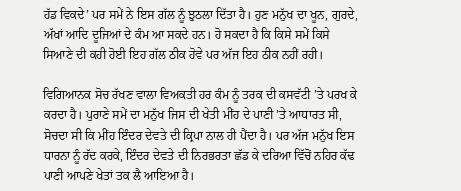ਹੱਡ ਵਿਕਦੇ’ ਪਰ ਸਮੇਂ ਨੇ ਇਸ ਗੱਲ ਨੂੰ ਝੁਠਲਾ ਦਿੱਤਾ ਹੈ। ਹੁਣ ਮਨੁੱਖ ਦਾ ਖੂਨ, ਗੁਰਦੇ, ਅੱਖਾਂ ਆਦਿ ਦੂਜਿਆਂ ਦੇ ਕੰਮ ਆ ਸਕਦੇ ਹਨ। ਹੋ ਸਕਦਾ ਹੈ ਕਿ ਕਿਸੇ ਸਮੇਂ ਕਿਸੇ ਸਿਆਣੇ ਦੀ ਕਹੀ ਹੋਈ ਇਹ ਗੱਲ ਠੀਕ ਹੋਵੇ ਪਰ ਅੱਜ ਇਹ ਠੀਕ ਨਹੀਂ ਰਹੀ।

ਵਿਗਿਆਨਕ ਸੋਚ ਰੱਖਣ ਵਾਲਾ ਵਿਅਕਤੀ ਹਰ ਕੰਮ ਨੂੰ ਤਰਕ ਦੀ ਕਸਵੱਟੀ ’ਤੇ ਪਰਖ ਕੇ ਕਰਦਾ ਹੈ। ਪੁਰਾਣੇ ਸਮੇਂ ਦਾ ਮਨੁੱਖ ਜਿਸ ਦੀ ਖੇਤੀ ਮੀਂਹ ਦੇ ਪਾਣੀ ’ਤੇ ਆਧਾਰਤ ਸੀ, ਸੋਚਦਾ ਸੀ ਕਿ ਮੀਂਹ ਇੰਦਰ ਦੇਵਤੇ ਦੀ ਕ੍ਰਿਪਾ ਨਾਲ ਹੀ ਪੈਂਦਾ ਹੈ। ਪਰ ਅੱਜ ਮਨੁੱਖ ਇਸ ਧਾਰਨਾ ਨੂੰ ਰੱਦ ਕਰਕੇ, ਇੰਦਰ ਦੇਵਤੇ ਦੀ ਨਿਰਭਰਤਾ ਛੱਡ ਕੇ ਦਰਿਆ ਵਿੱਚੋਂ ਨਹਿਰ ਕੱਢ ਪਾਣੀ ਆਪਣੇ ਖੇਤਾਂ ਤਕ ਲੈ ਆਇਆ ਹੈ।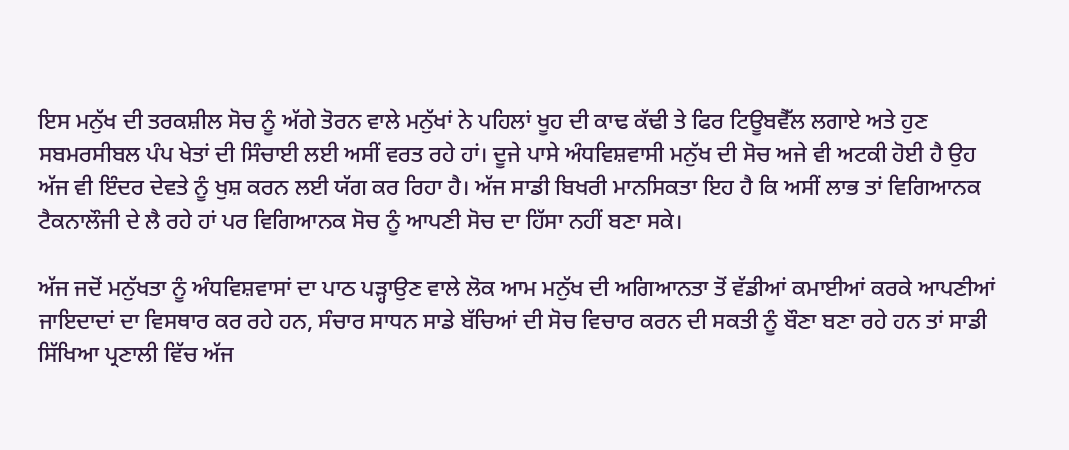ਇਸ ਮਨੁੱਖ ਦੀ ਤਰਕਸ਼ੀਲ ਸੋਚ ਨੂੰ ਅੱਗੇ ਤੋਰਨ ਵਾਲੇ ਮਨੁੱਖਾਂ ਨੇ ਪਹਿਲਾਂ ਖੂਹ ਦੀ ਕਾਢ ਕੱਢੀ ਤੇ ਫਿਰ ਟਿਊਬਵੈੱਲ ਲਗਾਏ ਅਤੇ ਹੁਣ ਸਬਮਰਸੀਬਲ ਪੰਪ ਖੇਤਾਂ ਦੀ ਸਿੰਚਾਈ ਲਈ ਅਸੀਂ ਵਰਤ ਰਹੇ ਹਾਂ। ਦੂਜੇ ਪਾਸੇ ਅੰਧਵਿਸ਼ਵਾਸੀ ਮਨੁੱਖ ਦੀ ਸੋਚ ਅਜੇ ਵੀ ਅਟਕੀ ਹੋਈ ਹੈ ਉਹ ਅੱਜ ਵੀ ਇੰਦਰ ਦੇਵਤੇ ਨੂੰ ਖੁਸ਼ ਕਰਨ ਲਈ ਯੱਗ ਕਰ ਰਿਹਾ ਹੈ। ਅੱਜ ਸਾਡੀ ਬਿਖਰੀ ਮਾਨਸਿਕਤਾ ਇਹ ਹੈ ਕਿ ਅਸੀਂ ਲਾਭ ਤਾਂ ਵਿਗਿਆਨਕ ਟੈਕਨਾਲੌਜੀ ਦੇ ਲੈ ਰਹੇ ਹਾਂ ਪਰ ਵਿਗਿਆਨਕ ਸੋਚ ਨੂੰ ਆਪਣੀ ਸੋਚ ਦਾ ਹਿੱਸਾ ਨਹੀਂ ਬਣਾ ਸਕੇ।

ਅੱਜ ਜਦੋਂ ਮਨੁੱਖਤਾ ਨੂੰ ਅੰਧਵਿਸ਼ਵਾਸਾਂ ਦਾ ਪਾਠ ਪੜ੍ਹਾਉਣ ਵਾਲੇ ਲੋਕ ਆਮ ਮਨੁੱਖ ਦੀ ਅਗਿਆਨਤਾ ਤੋਂ ਵੱਡੀਆਂ ਕਮਾਈਆਂ ਕਰਕੇ ਆਪਣੀਆਂ ਜਾਇਦਾਦਾਂ ਦਾ ਵਿਸਥਾਰ ਕਰ ਰਹੇ ਹਨ, ਸੰਚਾਰ ਸਾਧਨ ਸਾਡੇ ਬੱਚਿਆਂ ਦੀ ਸੋਚ ਵਿਚਾਰ ਕਰਨ ਦੀ ਸਕਤੀ ਨੂੰ ਬੌਣਾ ਬਣਾ ਰਹੇ ਹਨ ਤਾਂ ਸਾਡੀ ਸਿੱਖਿਆ ਪ੍ਰਣਾਲੀ ਵਿੱਚ ਅੱਜ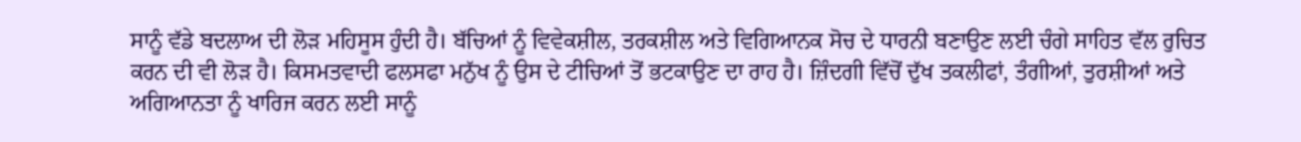ਸਾਨੂੰ ਵੱਡੇ ਬਦਲਾਅ ਦੀ ਲੋੜ ਮਹਿਸੂਸ ਹੁੰਦੀ ਹੈ। ਬੱਚਿਆਂ ਨੂੰ ਵਿਵੇਕਸ਼ੀਲ, ਤਰਕਸ਼ੀਲ ਅਤੇ ਵਿਗਿਆਨਕ ਸੋਚ ਦੇ ਧਾਰਨੀ ਬਣਾਉਣ ਲਈ ਚੰਗੇ ਸਾਹਿਤ ਵੱਲ ਰੁਚਿਤ ਕਰਨ ਦੀ ਵੀ ਲੋੜ ਹੈ। ਕਿਸਮਤਵਾਦੀ ਫਲਸਫਾ ਮਨੁੱਖ ਨੂੰ ਉਸ ਦੇ ਟੀਚਿਆਂ ਤੋਂ ਭਟਕਾਉਣ ਦਾ ਰਾਹ ਹੈ। ਜ਼ਿੰਦਗੀ ਵਿੱਚੋਂ ਦੁੱਖ ਤਕਲੀਫਾਂ, ਤੰਗੀਆਂ, ਤੁਰਸ਼ੀਆਂ ਅਤੇ ਅਗਿਆਨਤਾ ਨੂੰ ਖਾਰਿਜ ਕਰਨ ਲਈ ਸਾਨੂੰ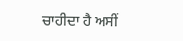ਚਾਹੀਦਾ ਹੈ ਅਸੀਂ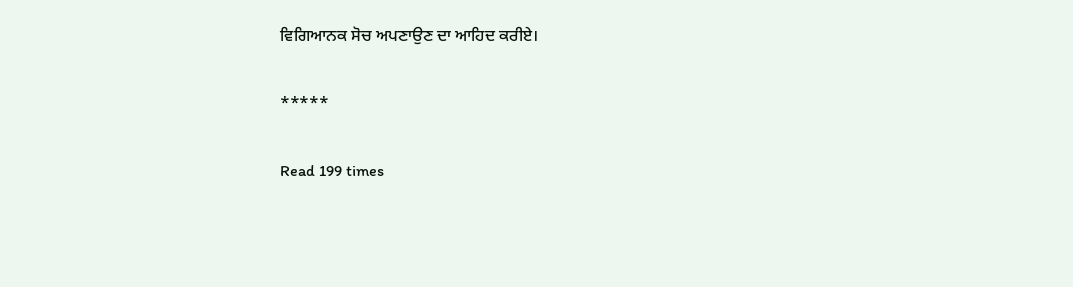ਵਿਗਿਆਨਕ ਸੋਚ ਅਪਣਾਉਣ ਦਾ ਆਹਿਦ ਕਰੀਏ।

*****

Read 199 times